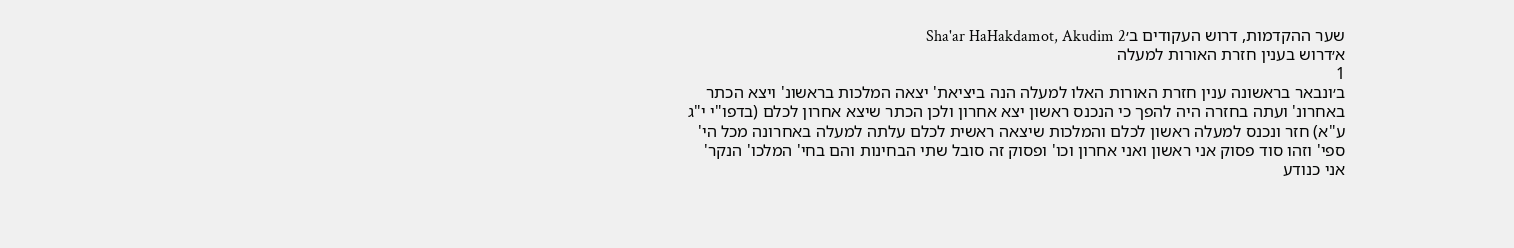שער ההקדמות, דרוש העקודים ב׳Sha'ar HaHakdamot, Akudim 2
א׳דרוש בענין חזרת האורות למעלה
1
ב׳ונבאר בראשונה ענין חזרת האורות האלו למעלה הנה ביציאת' יצאה המלכות בראשונ' ויצא הכתר באחרונ' ועתה בחזרה היה להפך כי הנכנס ראשון יצא אחרון ולכן הכתר שיצא אחרון לכלם (בדפו"י י"ג ע"א) חזר ונכנס למעלה ראשון לכלם והמלכות שיצאה ראשית לכלם עלתה למעלה באחרונה מכל הי' ספי' וזהו סוד פסוק אני ראשון ואני אחרון וכו' ופסוק זה סובל שתי הבחינות והם בחי' המלכו' הנקר' אני כנודע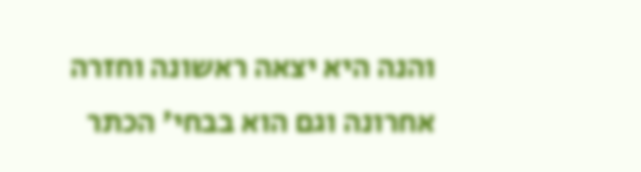והנה היא יצאה ראשונה וחזרה אחרונה וגם הוא בבחי' הכתר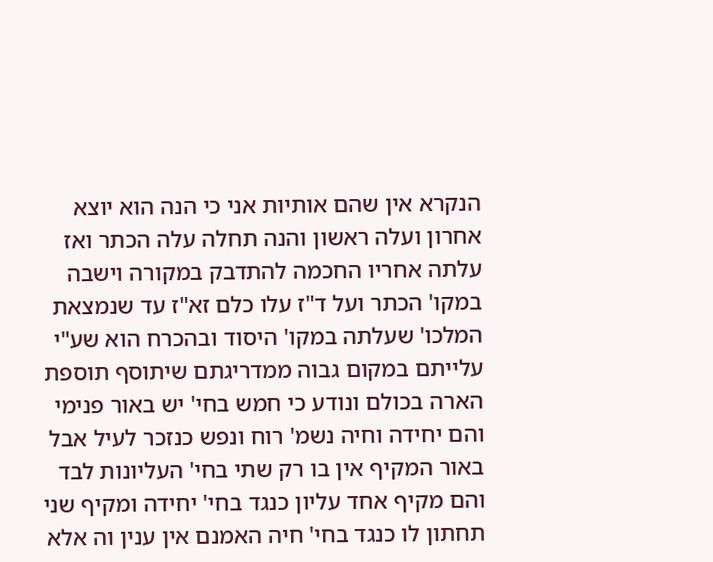הנקרא אין שהם אותיות אני כי הנה הוא יוצא אחרון ועלה ראשון והנה תחלה עלה הכתר ואז עלתה אחריו החכמה להתדבק במקורה וישבה במקו' הכתר ועל ד"ז עלו כלם זא"ז עד שנמצאת המלכו' שעלתה במקו' היסוד ובהכרח הוא שע"י עלייתם במקום גבוה ממדריגתם שיתוסף תוספת הארה בכולם ונודע כי חמש בחי' יש באור פנימי והם יחידה וחיה נשמ' רוח ונפש כנזכר לעיל אבל באור המקיף אין בו רק שתי בחי' העליונות לבד והם מקיף אחד עליון כנגד בחי' יחידה ומקיף שני תחתון לו כנגד בחי' חיה האמנם אין ענין וה אלא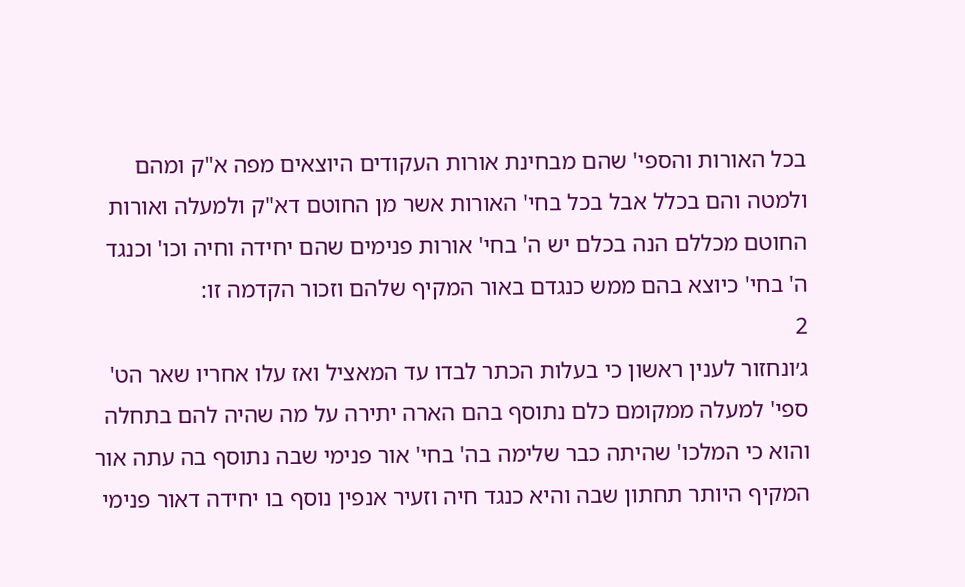בכל האורות והספי' שהם מבחינת אורות העקודים היוצאים מפה א"ק ומהם ולמטה והם בכלל אבל בכל בחי' האורות אשר מן החוטם דא"ק ולמעלה ואורות החוטם מכללם הנה בכלם יש ה' בחי' אורות פנימים שהם יחידה וחיה וכו' וכנגד ה' בחי' כיוצא בהם ממש כנגדם באור המקיף שלהם וזכור הקדמה זו:
2
ג׳ונחזור לענין ראשון כי בעלות הכתר לבדו עד המאציל ואז עלו אחריו שאר הט' ספי' למעלה ממקומם כלם נתוסף בהם הארה יתירה על מה שהיה להם בתחלה והוא כי המלכו' שהיתה כבר שלימה בה' בחי' אור פנימי שבה נתוסף בה עתה אור המקיף היותר תחתון שבה והיא כנגד חיה וזעיר אנפין נוסף בו יחידה דאור פנימי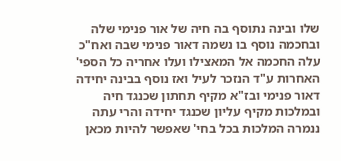שלו ובינה נתוסף בה חיה של אור פנימי שלה ובחכמה נוסף בו נשמה דאור פנימי שבה ואח"כ עלה החכמה אל המאצילו ועלו אחריה כל הספי' האחרות ע"ד הנזכר לעיל ואז נוסף בבינה יחידה דאור פנימי ובז"א מקיף תחתון שכנגד חיה ובמלכות מקיף עליון שכנגד יחידה והרי עתה ננמרה המלכות בכל בחי' שאפשר להיות מכאן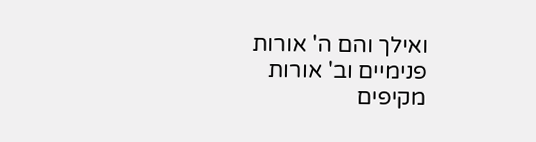ואילך והם ה' אורות פנימיים וב' אורות מקיפים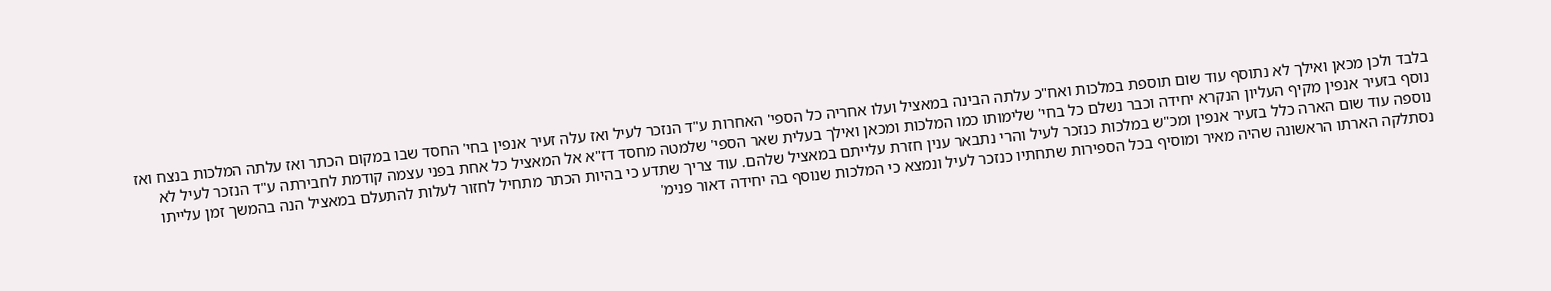בלבד ולכן מכאן ואילך לא נתוסף עוד שום תוספת במלכות ואח"כ עלתה הבינה במאציל ועלו אחריה כל הספי' האחרות ע"ד הנזכר לעיל ואז עלה זעיר אנפין בחי' החסד שבו במקום הכתר ואז עלתה המלכות בנצח ואז נוסף בזעיר אנפין מקיף העליון הנקרא יחידה וכבר נשלם כל בחי' שלימותו כמו המלכות ומכאן ואילך בעלית שאר הספי' שלמטה מחסד דז"א אל המאציל כל אחת בפני עצמה קודמת לחבירתה ע"ד הנזכר לעיל לא נוספה עוד שום הארה כלל בזעיר אנפין ומכ"ש במלכות כנזכר לעיל והרי נתבאר ענין חזרת עלייתם במאציל שלהם. עוד צריך שתדע כי בהיות הכתר מתחיל לחזור לעלות להתעלם במאציל הנה בהמשך זמן עלייתו נסתלקה הארתו הראשונה שהיה מאיר ומוסיף בכל הספירות שתחתיו כנזכר לעיל ונמצא כי המלכות שנוסף בה יחידה דאור פנימ'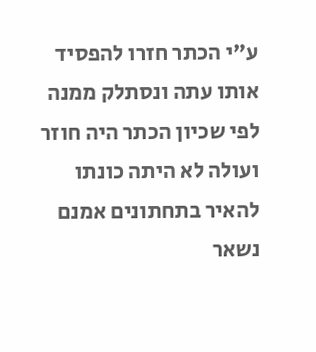ע"י הכתר חזרו להפסיד אותו עתה ונסתלק ממנה לפי שכיון הכתר היה חוזר ועולה לא היתה כונתו להאיר בתחתונים אמנם נשאר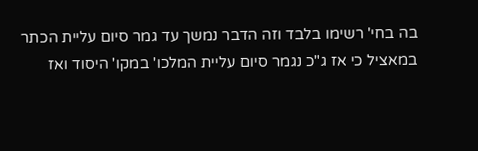בה בחי' רשימו בלבד וזה הדבר נמשך עד גמר סיום עליית הכתר במאציל כי אז ג"כ נגמר סיום עליית המלכו' במקו' היסוד ואז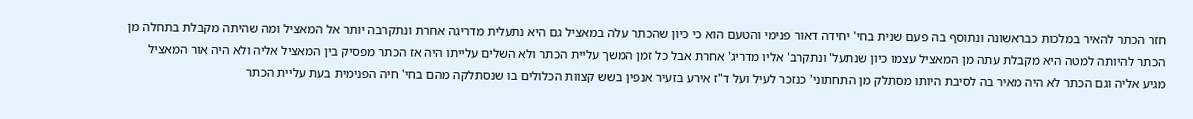חזר הכתר להאיר במלכות כבראשונה ונתוסף בה פעם שנית בחי' יחידה דאור פנימי והטעם הוא כי כיון שהכתר עלה במאציל גם היא נתעלית מדריגה אחרת ונתקרבה יותר אל המאציל ומה שהיתה מקבלת בתחלה מן הכתר להיותה למטה היא מקבלת עתה מן המאציל עצמו כיון שנתעל' ונתקרב' אליו מדריג' אחרת אבל כל זמן המשך עליית הכתר ולא השלים עלייתו היה אז הכתר מפסיק בין המאציל אליה ולא היה אור המאציל מגיע אליה וגם הכתר לא היה מאיר בה לסיבת היותו מסתלק מן התחתוני' כנזכר לעיל ועל ד"ז אירע בזעיר אנפין בשש קצוות הכלולים בו שנסתלקה מהם בחי' חיה הפנימית בעת עליית הכתר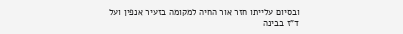ובסיום עלייתו חזר אור החיה למקומה בזעיר אנפין ועל ד"ז בבינה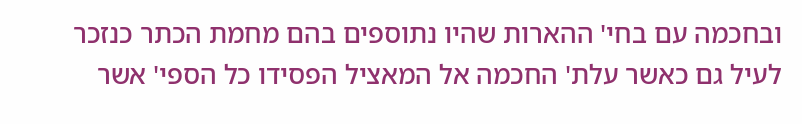ובחכמה עם בחי' ההארות שהיו נתוספים בהם מחמת הכתר כנזכר לעיל גם כאשר עלת' החכמה אל המאציל הפסידו כל הספי' אשר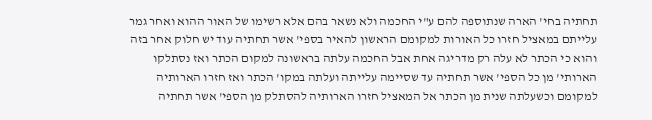תחתיה בחי' הארה שנתוספה להם ע"י החכמה ולא נשאר בהם אלא רשימו של האור ההוא ואחר גמר עלייתם במאציל חזרו כל האורות למקומם הראשון להאיר בספי' אשר תחתיה עוד יש חלוק אחר בזה והוא כי הכתר לא עלה רק מדריגה אחת אבל החכמה עלתה בראשונה למקום הכתר ואז נסתלקו הארותי' מן כל הספי' אשר תחתיה עד שסיימה עלייתה ועלתה במקו' הכתר ואז חזרו הארותיה למקומם וכשעלתה שנית מן הכתר אל המאציל חזרו הארותיה להסתלק מן הספי' אשר תחתיה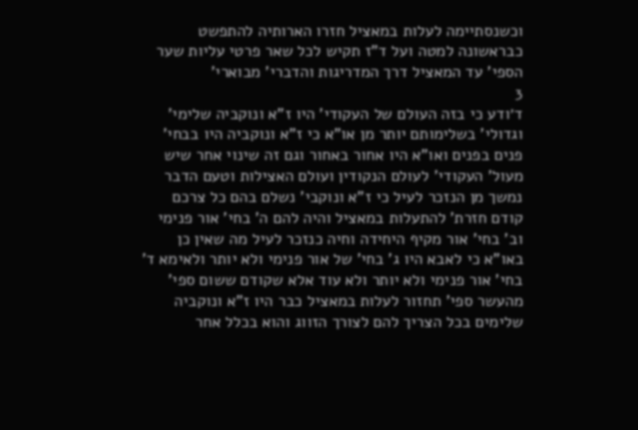וכשנסתיימה לעלות במאציל חזרו הארותיה להתפשט כבראשונה למטה ועל ד"ז תקיש לכל שאר פרטי עליות שער הספי' עד המאציל דרך המדריגות והדברי' מבוארי'
3
ד׳ודע כי בזה העולם של העקודי' היו ז"א ונוקביה שלימי' וגדולי' בשלימותם יותר מן או"א כי ז"א ונוקביה היו בבחי' פנים בפנים ואו"א היו אחור באחור וגם זה שינוי אחר שיש מעול' העקודי' לעולם הנקודין ועולם האצילות וטעם הדבר נמשך מן הנזכר לעיל כי ז"א ונוקבי' נשלם בהם כל צרכם קודם חזרת' להתעלות במאציל והיה להם ה' בחי' אור פנימי וב' בחי' אור מקיף היחידה וחיה כנזכר לעיל מה שאין כן באו"א כי לאבא היו ג' בחי' של אור פנימי ולא יותר ולאימא ד' בחי' אור פנימי ולא יותר ולא עוד אלא שקודם ששום ספי' מהעשר ספי' תחזור לעלות במאציל כבר היו ז"א ונוקביה שלימים בכל הצריך להם לצורך הזווג והוא בכלל אחר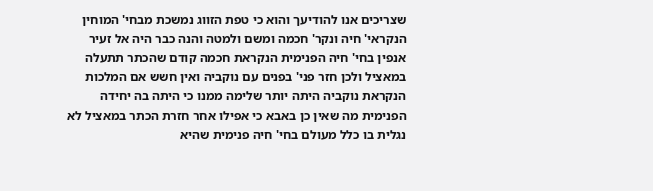שצריכים אנו להודיעך והוא כי טפת הזווג נמשכת מבחי' המוחין הנקראי' חיה ונקר' חכמה ומשם ולמטה והנה כבר היה אל זעיר אנפין בחי' חיה הפנימית הנקראת חכמה קודם שהכתר תתעלה במאציל ולכן חזר פני' בפנים עם נוקביה ואין חשש אם המלכות הנקראת נוקביה היתה יותר שלימה ממנו כי היתה בה יחידה הפנימית מה שאין כן באבא כי אפילו אחר חזרת הכתר במאציל לא נגלית בו כלל מעולם בחי' חיה פנימית שהיא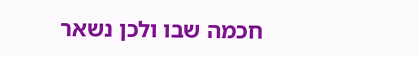חכמה שבו ולכן נשאר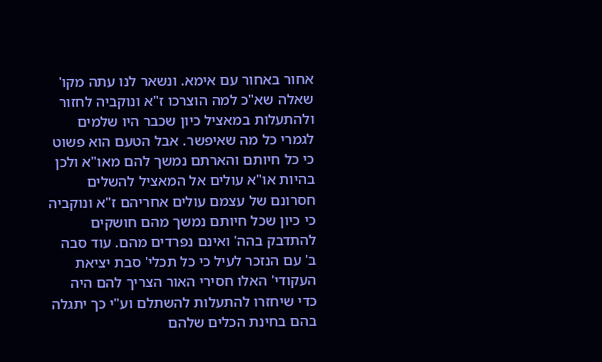אחור באחור עם אימא. ונשאר לנו עתה מקו' שאלה שא"כ למה הוצרכו ז"א ונוקביה לחזור ולהתעלות במאציל כיון שכבר היו שלמים לגמרי כל מה שאיפשר. אבל הטעם הוא פשוט כי כל חיותם והארתם נמשך להם מאו"א ולכן בהיות או"א עולים אל המאציל להשלים חסרונם של עצמם עולים אחריהם ז"א ונוקביה כי כיון שכל חיותם נמשך מהם חושקים להתדבק בהה' ואינם נפרדים מהם. עוד סבה ב' עם הנזכר לעיל כי כל תכלי' סבת יציאת העקודי' האלו חסירי האור הצריך להם היה כדי שיחזרו להתעלות להשתלם וע"י כך יתגלה בהם בחינת הכלים שלהם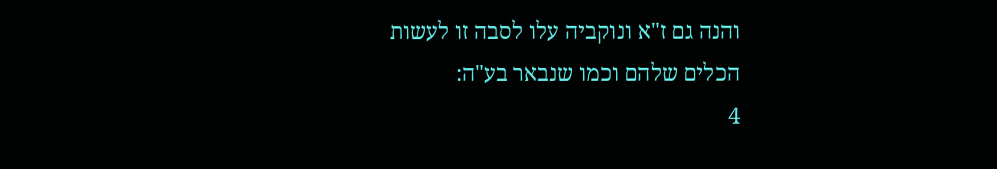והנה גם ז"א ונוקביה עלו לסבה זו לעשות הכלים שלהם וכמו שנבאר בע"ה:
4